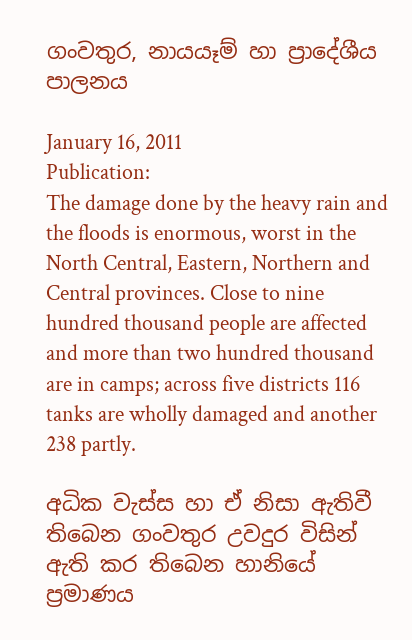ගංවතුර, නායයෑම් හා ප්‍රාදේශීය පාලනය

January 16, 2011
Publication:
The damage done by the heavy rain and the floods is enormous, worst in the North Central, Eastern, Northern and Central provinces. Close to nine hundred thousand people are affected and more than two hundred thousand are in camps; across five districts 116 tanks are wholly damaged and another 238 partly.

අධික වැස්ස හා ඒ නිසා ඇතිවී තිබෙන ගංවතුර උවදුර විසින් ඇති කර තිබෙන හානියේ ප්‍රමාණය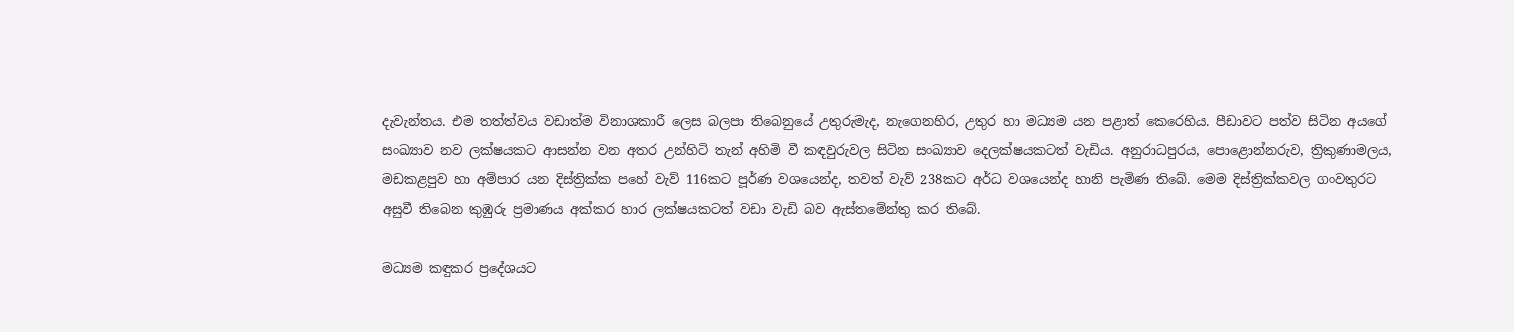දැවැන්තය. එම තත්ත්වය වඩාත්ම විනාශකාරී ලෙස බලපා තිබෙනුයේ උතුරුමැද, නැගෙනහිර, උතුර හා මධ්‍යම යන පළාත් කෙරෙහිය. පීඩාවට පත්ව සිටින අයගේ සංඛ්‍යාව නව ලක්ෂයකට ආසන්න වන අතර උන්හිටි තැන් අහිමි වී කඳවුරුවල සිටින සංඛ්‍යාව දෙලක්ෂයකටත් වැඩිය. අනුරාධපුරය, පොළොන්නරුව, ත්‍රිකුණාමලය, මඩකළපුව හා අම්පාර යන දිස්ත්‍රික්ක පහේ වැව් 116කට පූර්ණ වශයෙන්ද, තවත් වැව් 238කට අර්ධ වශයෙන්ද හානි පැමිණ තිබේ. මෙම දිස්ත්‍රික්කවල ගංවතුරට අසුවී තිබෙන කුඹුරු ප්‍රමාණය අක්කර හාර ලක්ෂයකටත් වඩා වැඩි බව ඇස්තමේන්තු කර තිබේ.

මධ්‍යම කඳුකර ප්‍රදේශයට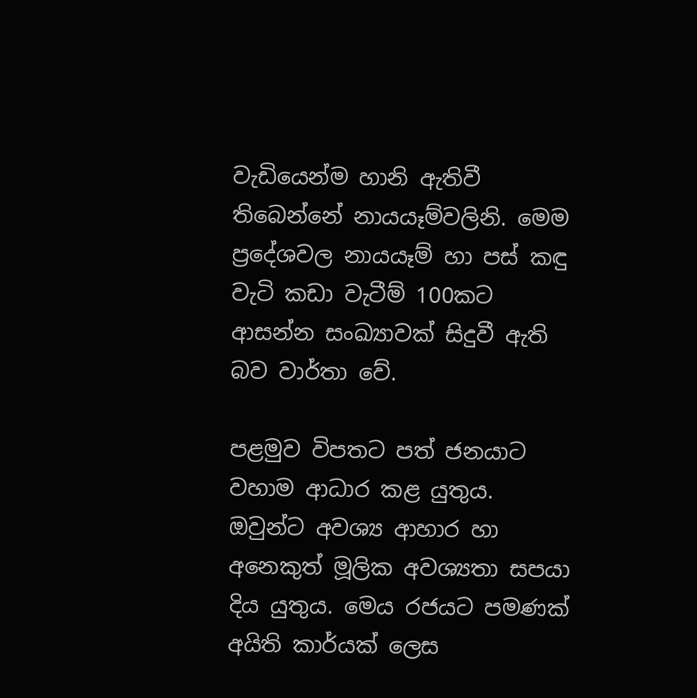වැඩියෙන්ම හානි ඇතිවී තිබෙන්නේ නායයෑම්වලිනි. මෙම ප්‍රදේශවල නායයෑම් හා පස් කඳු වැටි කඩා වැටීම් 100කට ආසන්න සංඛ්‍යාවක් සිදුවී ඇති බව වාර්තා වේ.

පළමුව විපතට පත් ජනයාට වහාම ආධාර කළ යුතුය. ඔවුන්ට අවශ්‍ය ආහාර හා අනෙකුත් මූලික අවශ්‍යතා සපයා දිය යුතුය. මෙය රජයට පමණක් අයිති කාර්යක් ලෙස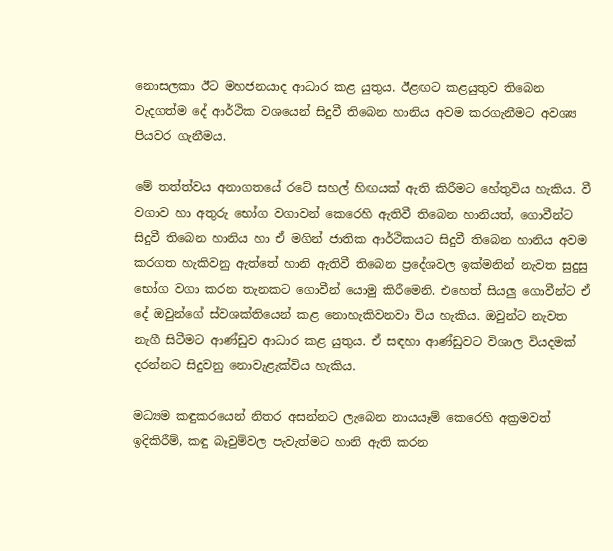නොසලකා ඊට මහජනයාද ආධාර කළ යුතුය. ඊළඟට කළයුතුව තිබෙන වැදගත්ම දේ ආර්ථික වශයෙන් සිදුවී තිබෙන හානිය අවම කරගැනීමට අවශ්‍ය පියවර ගැනීමය.

මේ තත්ත්වය අනාගතයේ රටේ සහල් හිඟයක් ඇති කිරීමට හේතුවිය හැකිය. වී වගාව හා අතුරු භෝග වගාවන් කෙරෙහි ඇතිවී තිබෙන හානියත්, ගොවීන්ට සිදුවී තිබෙන හානිය හා ඒ මගින් ජාතික ආර්ථිකයට සිදුවී තිබෙන හානිය අවම කරගත හැකිවනු ඇත්තේ හානි ඇතිවී තිබෙන ප්‍රදේශවල ඉක්මනින් නැවත සුදුසු භෝග වගා කරන තැනකට ගොවීන් යොමු කිරීමෙනි. එහෙත් සියලු ගොවීන්ට ඒ දේ ඔවුන්ගේ ස්වශක්තියෙන් කළ නොහැකිවනවා විය හැකිය. ඔවුන්ට නැවත නැගී සිටීමට ආණ්ඩුව ආධාර කළ යුතුය. ඒ සඳහා ආණ්ඩුවට විශාල වියදමක් දරන්නට සිදුවනු නොවැළැක්විය හැකිය.

මධ්‍යම කඳුකරයෙන් නිතර අසන්නට ලැබෙන නායයෑම් කෙරෙහි අක්‍රමවත් ඉදිකිරීම්, කඳු බෑවුම්වල පැවැත්මට හානි ඇති කරන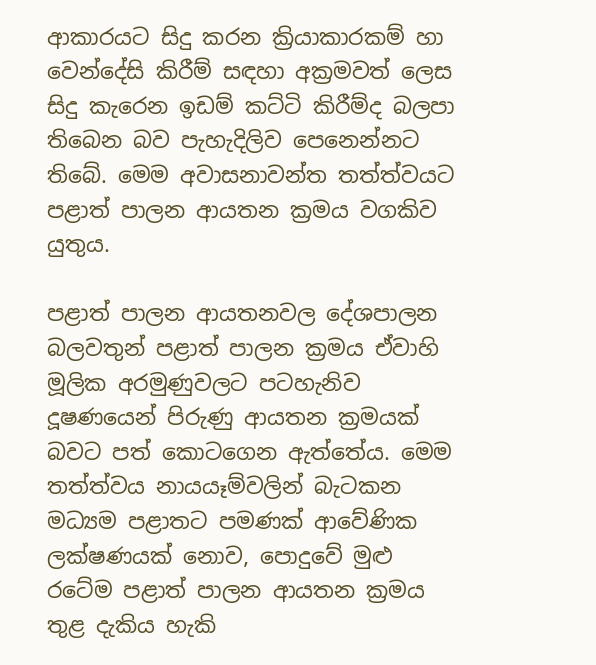ආකාරයට සිදු කරන ක්‍රියාකාරකම් හා වෙන්දේසි කිරීම් සඳහා අක්‍රමවත් ලෙස සිදු කැරෙන ඉඩම් කට්ටි කිරීම්ද බලපා තිබෙන බව පැහැදිලිව පෙනෙන්නට තිබේ. මෙම අවාසනාවන්ත තත්ත්වයට පළාත් පාලන ආයතන ක්‍රමය වගකිව යුතුය.

පළාත් පාලන ආයතනවල දේශපාලන බලවතුන් පළාත් පාලන ක්‍රමය ඒවාහි මූලික අරමුණුවලට පටහැනිව දූෂණයෙන් පිරුණු ආයතන ක්‍රමයක් බවට පත් කොටගෙන ඇත්තේය. මෙම තත්ත්වය නායයෑම්වලින් බැටකන මධ්‍යම පළාතට පමණක් ආවේණික ලක්ෂණයක් නොව, පොදුවේ මුළු රටේම පළාත් පාලන ආයතන ක්‍රමය තුළ දැකිය හැකි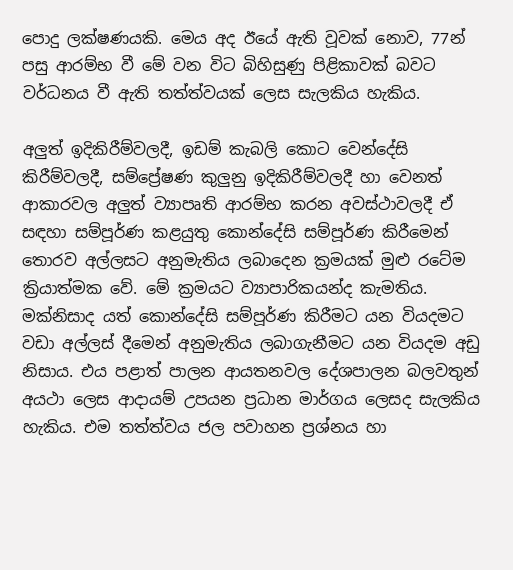පොදු ලක්ෂණයකි. මෙය අද ඊයේ ඇති වූවක් නොව, 77න් පසු ආරම්භ වී මේ වන විට බිහිසුණු පිළිකාවක් බවට වර්ධනය වී ඇති තත්ත්වයක් ලෙස සැලකිය හැකිය.

අලුත් ඉදිකිරීම්වලදී, ඉඩම් කැබලි කොට වෙන්දේසි කිරීම්වලදී, සම්ප්‍රේෂණ කුලුනු ඉදිකිරීම්වලදී හා වෙනත් ආකාරවල අලුත් ව්‍යාපෘති ආරම්භ කරන අවස්ථාවලදී ඒ සඳහා සම්පූර්ණ කළයුතු කොන්දේසි සම්පූර්ණ කිරීමෙන් තොරව අල්ලසට අනුමැතිය ලබාදෙන ක්‍රමයක් මුළු රටේම ක්‍රියාත්මක වේ. මේ ක්‍රමයට ව්‍යාපාරිකයන්ද කැමතිය. මක්නිසාද යත් කොන්දේසි සම්පූර්ණ කිරීමට යන වියදමට වඩා අල්ලස් දීමෙන් අනුමැතිය ලබාගැනීමට යන වියදම අඩු නිසාය. එය පළාත් පාලන ආයතනවල දේශපාලන බලවතුන් අයථා ලෙස ආදායම් උපයන ප්‍රධාන මාර්ගය ලෙසද සැලකිය හැකිය. එම තත්ත්වය ජල පවාහන ප්‍රශ්නය හා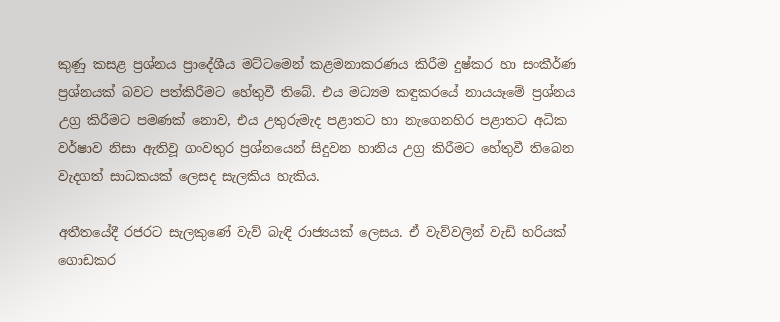කුණු කසළ ප්‍රශ්නය ප්‍රාදේශීය මට්ටමෙන් කළමනාකරණය කිරීම දුෂ්කර හා සංකීර්ණ ප්‍රශ්නයක් බවට පත්කිරීමට හේතුවී තිබේ. එය මධ්‍යම කඳුකරයේ නායයෑමේ ප්‍රශ්නය උග්‍ර කිරීමට පමණක් නොව, එය උතුරුමැද පළාතට හා නැගෙනහිර පළාතට අධික වර්ෂාව නිසා ඇතිවූ ගංවතුර ප්‍රශ්නයෙන් සිදුවන හානිය උග්‍ර කිරීමට හේතුවී තිබෙන වැදගත් සාධකයක් ලෙසද සැලකිය හැකිය.

අතීතයේදී රජරට සැලකුණේ වැව් බැඳි රාජ්‍යයක් ලෙසය. ඒ වැව්වලින් වැඩි හරියක් ගොඩකර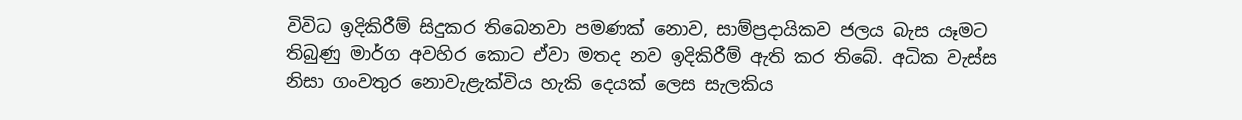විවිධ ඉදිකිරීම් සිදුකර තිබෙනවා පමණක් නොව, සාම්ප්‍රදායිකව ජලය බැස යෑමට තිබුණු මාර්ග අවහිර කොට ඒවා මතද නව ඉදිකිරීම් ඇති කර තිබේ. අධික වැස්ස නිසා ගංවතුර නොවැළැක්විය හැකි දෙයක් ලෙස සැලකිය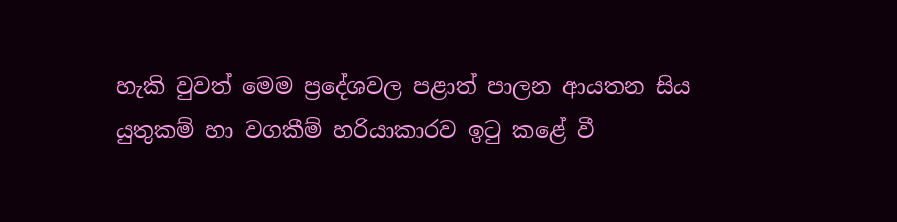හැකි වුවත් මෙම ප්‍රදේශවල පළාත් පාලන ආයතන සිය යුතුකම් හා වගකීම් හරියාකාරව ඉටු කළේ වී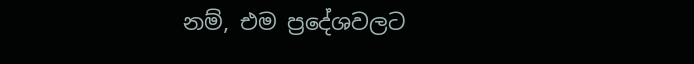නම්, එම ප්‍රදේශවලට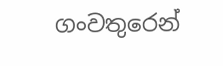ගංවතුරෙන්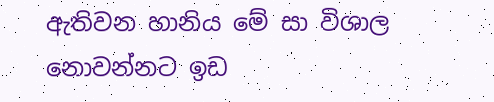ඇතිවන හානිය මේ සා විශාල නොවන්නට ඉඩ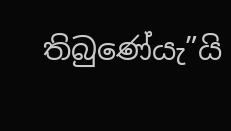තිබුණේයැ”යි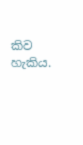කිව හැකිය.